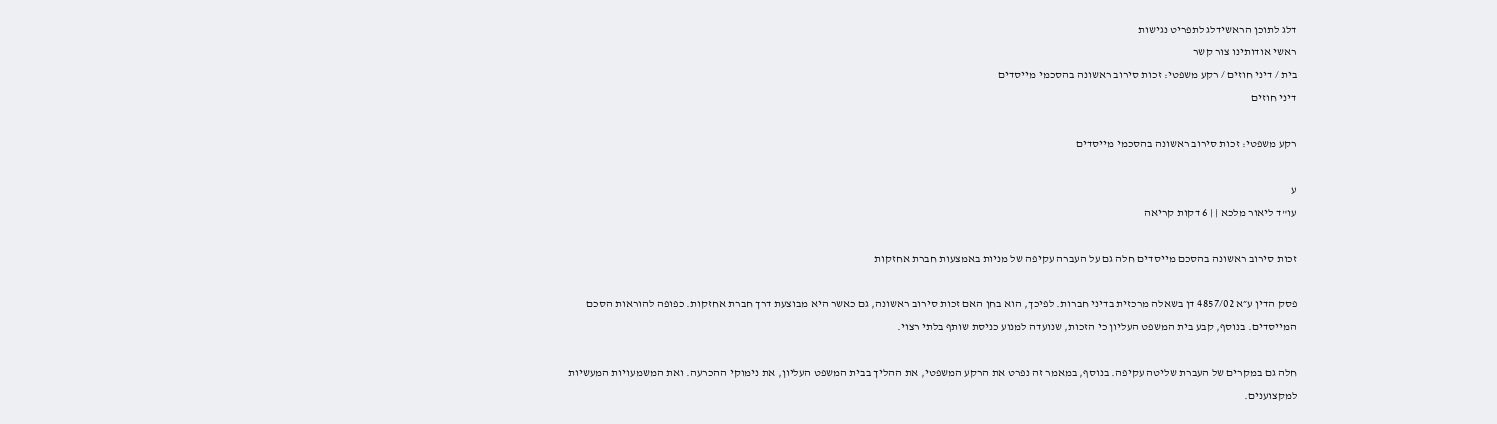דלג לתוכן הראשידלג לתפריט נגישות
ראשי אודותינו צור קשר
בית / דיני חוזים / רקע משפטי: זכות סירוב ראשונה בהסכמי מייסדים
דיני חוזים

רקע משפטי: זכות סירוב ראשונה בהסכמי מייסדים

ע
עו"ד ליאור מלכא | | 6 דקות קריאה

זכות סירוב ראשונה בהסכם מייסדים חלה גם על העברה עקיפה של מניות באמצעות חברת אחזקות

פסק הדין ע״א 4857/02 דן בשאלה מרכזית בדיני חברות. לפיכך, הוא בחן האם זכות סירוב ראשונה, גם כאשר היא מבוצעת דרך חברת אחזקות. כפופה להוראות הסכם המייסדים. בנוסף, קבע בית המשפט העליון כי הזכות, שנועדה למנוע כניסת שותף בלתי רצוי.

חלה גם במקרים של העברת שליטה עקיפה. בנוסף, במאמר זה נפרט את הרקע המשפטי, את ההליך בבית המשפט העליון, את נימוקי ההכרעה. ואת המשמעויות המעשיות למקצוענים.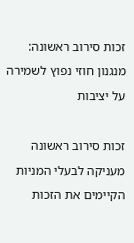זכות סירוב ראשונה: מנגנון חוזי נפוץ לשמירה על יציבות

זכות סירוב ראשונה מעניקה לבעלי המניות הקיימים את הזכות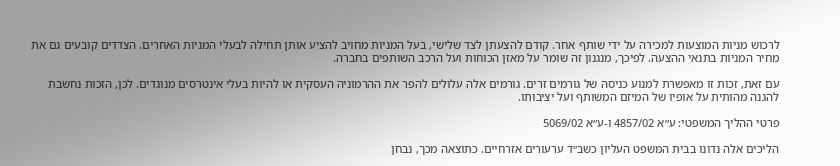לרכוש מניות המוצעות למכירה על ידי שותף אחר. קודם להצעתן לצד שלישי, בעל המניות מחויב להציע אותן תחילה לבעלי המניות האחרים. הצדדים קובעים גם את מחיר המניות בתנאי ההצעה. לפיכך, מנגנון זה שומר על מאזן הכוחות ועל הרכב השותפים בחברה.

עם זאת, זכות זו מאפשרת למנוע כניסה של גורמים זרים. גורמים אלה עלולים להפר את ההרמוניה העסקית או להיות בעלי אינטרסים מנוגדים. לכן, הזכות נחשבת להגנה מהותית על אופיו של המיזם המשותף ועל יציבותו.

פרטי ההליך המשפטי: ע״א 4857/02 ו‑ע״א 5069/02

הליכים אלה נדונו בבית המשפט העליון כשב״ד ערעורים אזרחיים. כתוצאה מכך, נבחן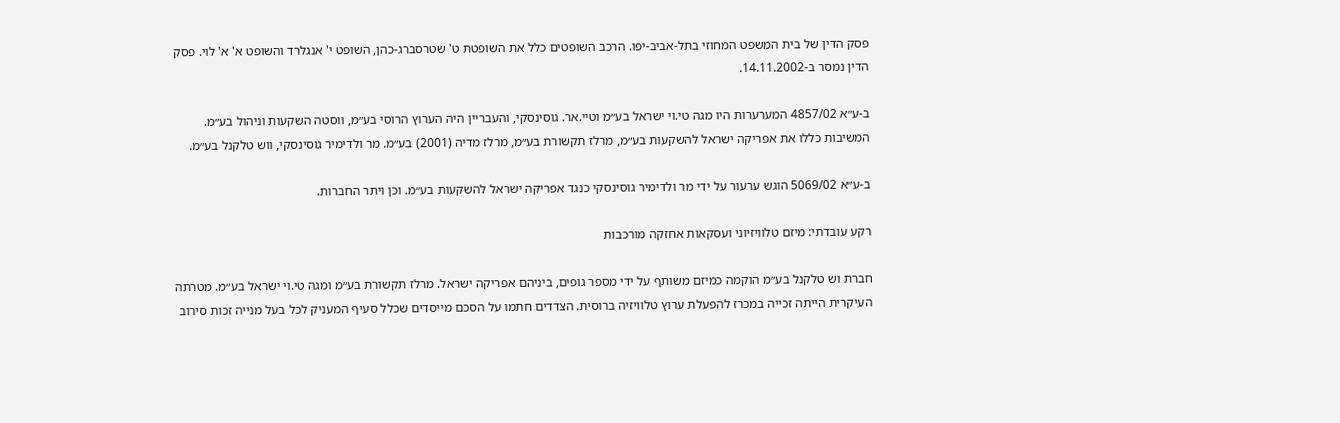פסק הדין של בית המשפט המחוזי בתל‑אביב‑יפו. הרכב השופטים כלל את השופטת ט' שטרסברג‑כהן, השופט י' אנגלרד והשופט א' א' לוי. פסק הדין נמסר ב‑14.11.2002.

ב‑ע״א 4857/02 המערערות היו מגה טי.וי ישראל בע״מ וטיי.אר. גוסינסקי, והעבריין היה הערוץ הרוסי בע״מ, ווסטה השקעות וניהול בע״מ. המשיבות כללו את אפריקה ישראל להשקעות בע״מ, מרלז תקשורת בע״מ, מרלז מדיה (2001) בע״מ. מר ולדימיר גוסינסקי, ווש טלקנל בע״מ.

ב‑ע״א 5069/02 הוגש ערעור על ידי מר ולדימיר גוסינסקי כנגד אפריקה ישראל להשקעות בע״מ. וכן ויתר החברות.

רקע עובדתי: מיזם טלוויזיוני ועסקאות אחזקה מורכבות

חברת וש טלקנל בע״מ הוקמה כמיזם משותף על ידי מספר גופים, ביניהם אפריקה ישראל. מרלז תקשורת בע״מ ומגה טי.וי ישראל בע״מ. מטרתה העיקרית הייתה זכייה במכרז להפעלת ערוץ טלוויזיה ברוסית. הצדדים חתמו על הסכם מייסדים שכלל סעיף המעניק לכל בעל מנייה זכות סירוב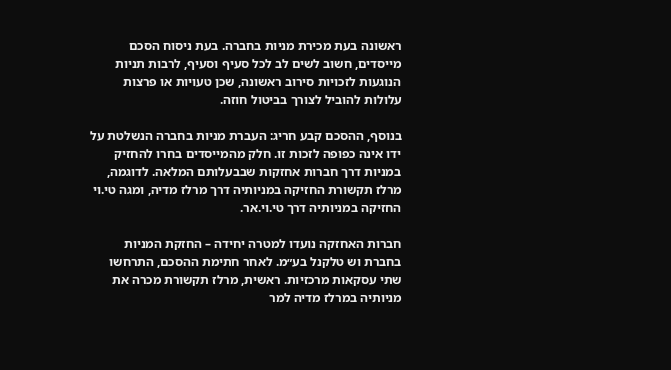ראשונה בעת מכירת מניות בחברה. בעת ניסוח הסכם מייסדים, חשוב לשים לב לכל סעיף וסעיף, לרבות תניות הנוגעות לזכויות סירוב ראשונה, שכן טעויות או פרצות עלולות להוביל לצורך בביטול חוזה.

בנוסף, ההסכם קבע חריג: העברת מניות בחברה הנשלטת על ידו אינה כפופה לזכות זו. חלק מהמייסדים בחרו להחזיק במניות דרך חברות אחזקות שבבעלותם המלאה. לדוגמה, מרלז תקשורת החזיקה במניותיה דרך מרלז מדיה, ומגה טי.וי החזיקה במניותיה דרך טי.וי.אר.

חברות האחזקה נועדו למטרה יחידה – החזקת המניות בחברת וש טלקנל בע״מ. לאחר חתימת ההסכם, התרחשו שתי עסקאות מרכזיות. ראשית, מרלז תקשורת מכרה את מניותיה במרלז מדיה למר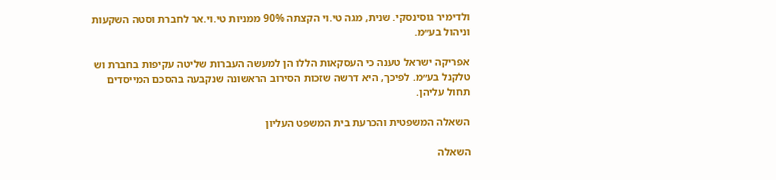ולדימיר גוסינסקי. שנית, מגה טי.וי הקצתה 90% ממניות טי.וי.אר לחברת וסטה השקעות וניהול בע״מ.

אפריקה ישראל טענה כי העסקאות הללו הן למעשה העברות שליטה עקיפות בחברת וש טלקנל בע״מ. לפיכך, היא דרשה שזכות הסירוב הראשונה שנקבעה בהסכם המייסדים תחול עליהן.

השאלה המשפטית והכרעת בית המשפט העליון

השאלה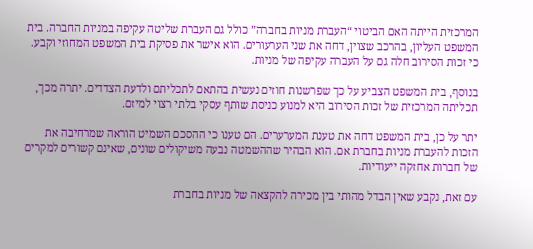המרכזית הייתה האם הביטוי “העברת מניות בחברה” כולל גם העברת שליטה עקיפה במניות החברה. בית המשפט העליון, בהרכב שצוין, דחה את שני הערעורים. הוא אישר את פסיקת בית המשפט המחוזי וקבע. כי זכות הסירוב חלה גם על העברה עקיפה של מניות.

בנוסף, בית המשפט הצביע על כך שפרשנות חוזים נעשית בהתאם לתכליתם ולדעת הצדדים. יתרה מכך, תכליתה המרכזית של זכות הסירוב היא למנוע כניסת שותף עסקי בלתי רצוי למיזם.

יתר על כן, בית המשפט דחה את טענת המערערים. הם טענו כי ההסכם השמיט הוראה שמרחיבה את הזכות להעברת מניות בחברת אם. הוא הבהיר שההשמטה נבעה משיקולים שונים, שאינם קשורים למקרים של חברות אחזקה ייעודיות.

עם זאת, נקבע שאין הבדל מהותי בין מכירה להקצאה של מניות בחברת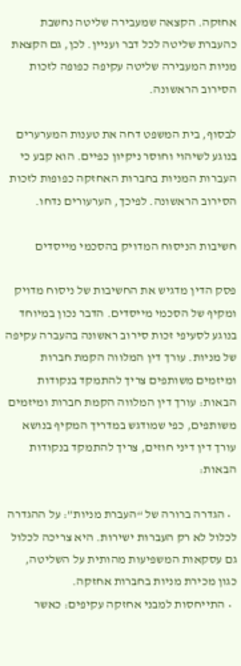אחזקה. הקצאה שמעבירה שליטה נחשבת כהעברת שליטה לכל דבר ועניין. לכן, גם הקצאת מניות המעבירה שליטה עקיפה כפופה לזכות הסירוב הראשונה.

לבסוף, בית המשפט דחה את טענות המערערים בנוגע לשיהוי וחוסר ניקיון כפיים. הוא קבע כי העברות המניות בחברות האחזקה כפופות לזכות הסירוב הראשונה. לפיכך, הערעורים נדחו.

חשיבות הניסוח המדויק בהסכמי מייסדים

פסק הדין מדגיש את החשיבות של ניסוח מדויק ומקיף של הסכמי מייסדים. הדבר נכון במיוחד בנוגע לסעיפי זכות סירוב ראשונה בהעברה עקיפה של מניות. עורך דין המלווה הקמת חברות ומיזמים משותפים צריך להתמקד בנקודות הבאות: עורך דין המלווה הקמת חברות ומיזמים משותפים, כפי שמודגש במדריך המקיף בנושא עורך דין דיני חוזים, צריך להתמקד בנקודות הבאות:

  • הגדרה ברורה של “העברת מניות”: על ההגדרה לכלול לא רק העברות ישירות. היא צריכה לכלול גם עסקאות המשפיעות מהותית על השליטה, כגון מכירת מניות בחברות אחזקה.
  • התייחסות למבני אחזקה עקיפים: כאשר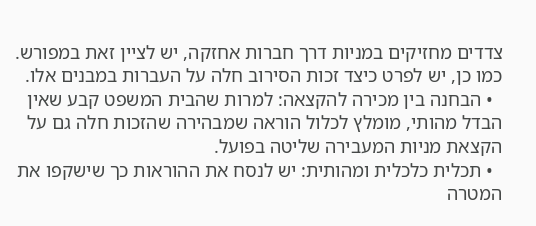צדדים מחזיקים במניות דרך חברות אחזקה, יש לציין זאת במפורש. כמו כן, יש לפרט כיצד זכות הסירוב חלה על העברות במבנים אלו.
  • הבחנה בין מכירה להקצאה: למרות שהבית המשפט קבע שאין הבדל מהותי, מומלץ לכלול הוראה שמבהירה שהזכות חלה גם על הקצאת מניות המעבירה שליטה בפועל.
  • תכלית כלכלית ומהותית: יש לנסח את ההוראות כך שישקפו את המטרה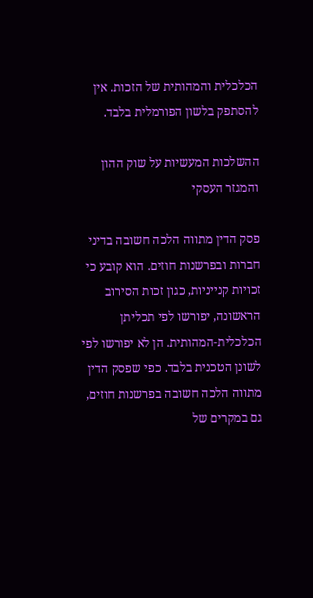הכלכלית והמהותית של הזכות. אין להסתפק בלשון הפורמלית בלבד.

ההשלכות המעשיות על שוק ההון והמגזר העסקי

פסק הדין מתווה הלכה חשובה בדיני חברות ובפרשנות חוזים. הוא קובע כי זכויות קנייניות, כגון זכות הסירוב הראשונה, יפורשו לפי תכליתן הכלכלית‑המהותית. הן לא יפורשו לפי לשונן הטכנית בלבד. כפי שפסק הדין מתווה הלכה חשובה בפרשנות חוזים, גם במקרים של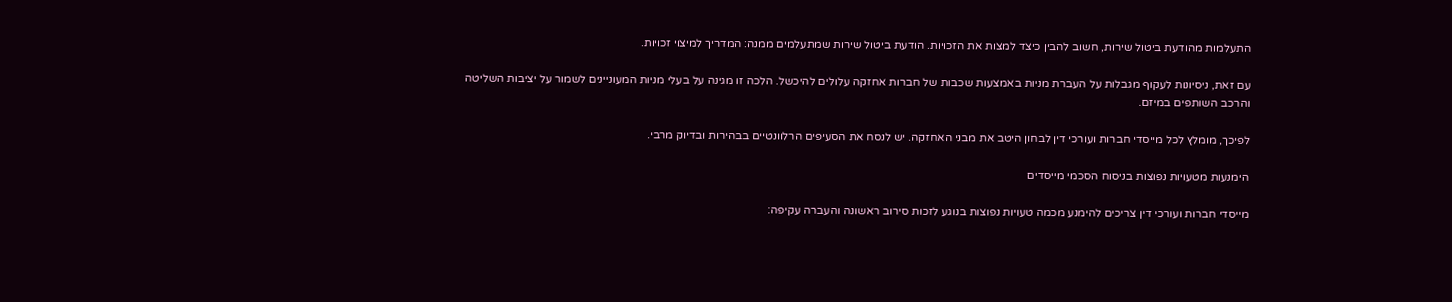התעלמות מהודעת ביטול שירות, חשוב להבין כיצד למצות את הזכויות. הודעת ביטול שירות שמתעלמים ממנה: המדריך למיצוי זכויות.

עם זאת, ניסיונות לעקוף מגבלות על העברת מניות באמצעות שכבות של חברות אחזקה עלולים להיכשל. הלכה זו מגינה על בעלי מניות המעוניינים לשמור על יציבות השליטה והרכב השותפים במיזם.

לפיכך, מומלץ לכל מייסדי חברות ועורכי דין לבחון היטב את מבני האחזקה. יש לנסח את הסעיפים הרלוונטיים בבהירות ובדיוק מרבי.

הימנעות מטעויות נפוצות בניסוח הסכמי מייסדים

מייסדי חברות ועורכי דין צריכים להימנע מכמה טעויות נפוצות בנוגע לזכות סירוב ראשונה והעברה עקיפה: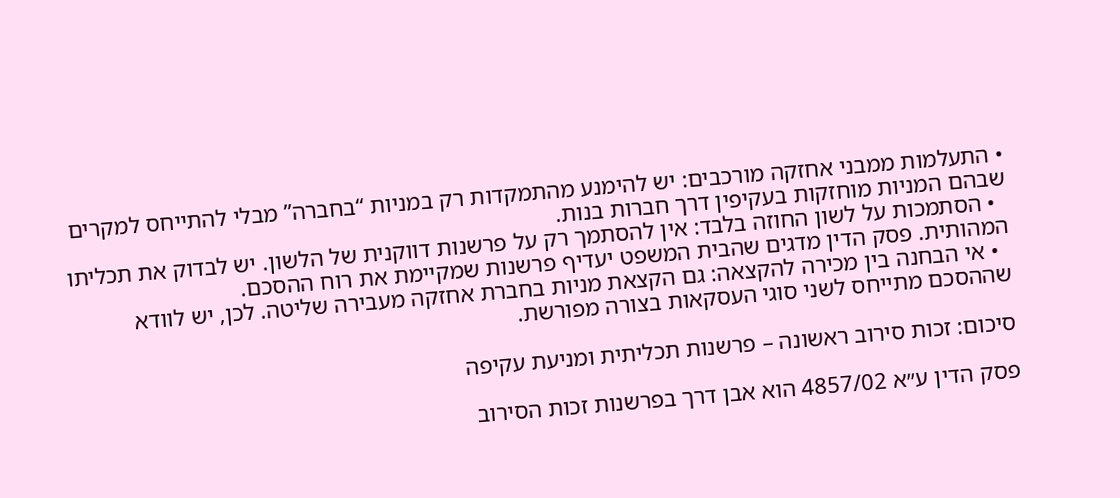• התעלמות ממבני אחזקה מורכבים: יש להימנע מהתמקדות רק במניות “בחברה” מבלי להתייחס למקרים שבהם המניות מוחזקות בעקיפין דרך חברות בנות.
  • הסתמכות על לשון החוזה בלבד: אין להסתמך רק על פרשנות דווקנית של הלשון. יש לבדוק את תכליתו המהותית. פסק הדין מדגים שהבית המשפט יעדיף פרשנות שמקיימת את רוח ההסכם.
  • אי הבחנה בין מכירה להקצאה: גם הקצאת מניות בחברת אחזקה מעבירה שליטה. לכן, יש לוודא שההסכם מתייחס לשני סוגי העסקאות בצורה מפורשת.

סיכום: זכות סירוב ראשונה – פרשנות תכליתית ומניעת עקיפה

פסק הדין ע״א 4857/02 הוא אבן דרך בפרשנות זכות הסירוב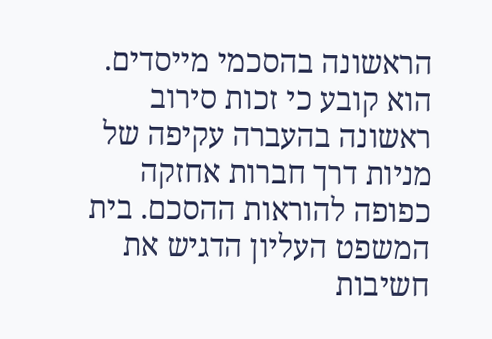הראשונה בהסכמי מייסדים. הוא קובע כי זכות סירוב ראשונה בהעברה עקיפה של מניות דרך חברות אחזקה כפופה להוראות ההסכם. בית המשפט העליון הדגיש את חשיבות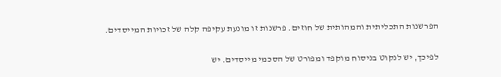הפרשנות התכליתית והמהותית של חוזים. פרשנות זו מונעת עקיפה קלה של זכויות המייסדים.

לפיכך, יש לנקוט בניסוח מוקפד ומפורט של הסכמי מייסדים. יש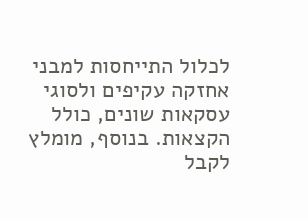לכלול התייחסות למבני אחזקה עקיפים ולסוגי עסקאות שונים, כולל הקצאות. בנוסף, מומלץ לקבל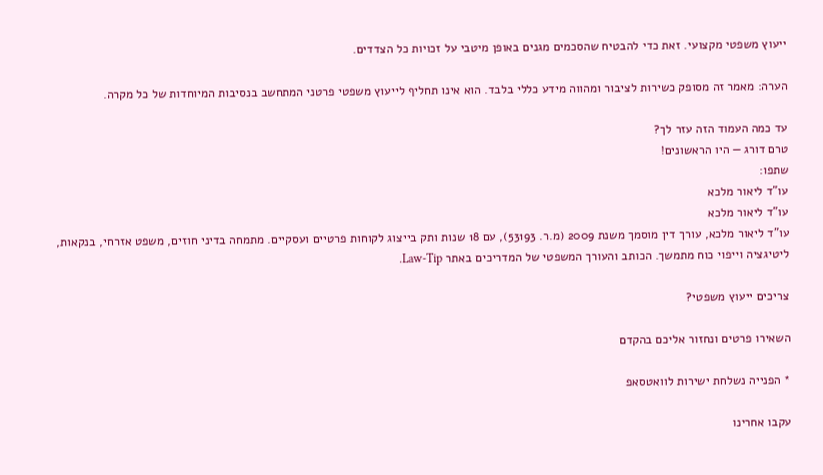ייעוץ משפטי מקצועי. זאת כדי להבטיח שהסכמים מגנים באופן מיטבי על זכויות כל הצדדים.

הערה: מאמר זה מסופק כשירות לציבור ומהווה מידע כללי בלבד. הוא אינו תחליף לייעוץ משפטי פרטני המתחשב בנסיבות המיוחדות של כל מקרה.

עד כמה העמוד הזה עזר לך?
טרם דורג — היו הראשונים!
שתפו:
עו"ד ליאור מלכא
עו"ד ליאור מלכא
עו"ד ליאור מלכא, עורך דין מוסמך משנת 2009 (מ.ר. 53193), עם 18 שנות ותק בייצוג לקוחות פרטיים ועסקיים. מתמחה בדיני חוזים, משפט אזרחי, בנקאות, ליטיגציה וייפוי כוח מתמשך. הכותב והעורך המשפטי של המדריכים באתר Law-Tip.

צריכים ייעוץ משפטי?

השאירו פרטים ונחזור אליכם בהקדם

* הפנייה נשלחת ישירות לוואטסאפ

עקבו אחרינו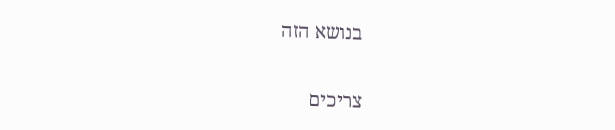בנושא הזה

צריכים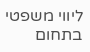ליווי משפטי בתחום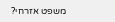משפט אזרחי?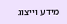מידע וייצוג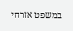במשפט אזרחי